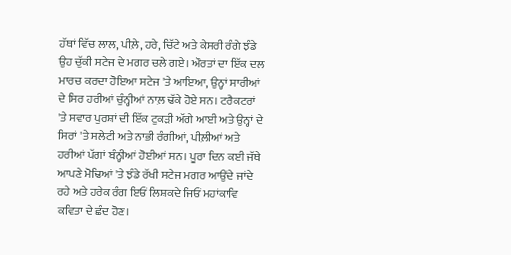ਹੱਥਾਂ ਵਿੱਚ ਲਾਲ, ਪੀਲ਼ੇ, ਹਰੇ, ਚਿੱਟੇ ਅਤੇ ਕੇਸਰੀ ਰੰਗੇ ਝੰਡੇ ਉਹ ਚੁੱਕੀ ਸਟੇਜ ਦੇ ਮਗਰ ਚਲੇ ਗਏ। ਔਰਤਾਂ ਦਾ ਇੱਕ ਦਲ ਮਾਰਚ ਕਰਦਾ ਹੋਇਆ ਸਟੇਜ 'ਤੇ ਆਇਆ, ਉਨ੍ਹਾਂ ਸਾਰੀਆਂ ਦੇ ਸਿਰ ਹਰੀਆਂ ਚੁੰਨ੍ਹੀਆਂ ਨਾਲ਼ ਢੱਕੇ ਹੋਏ ਸਨ। ਟਰੈਕਟਰਾਂ 'ਤੇ ਸਵਾਰ ਪੁਰਸ਼ਾਂ ਦੀ ਇੱਕ ਟੁਕੜੀ ਅੱਗੇ ਆਈ ਅਤੇ ਉਨ੍ਹਾਂ ਦੇ ਸਿਰਾਂ 'ਤੇ ਸਲੇਟੀ ਅਤੇ ਨਾਭੀ ਰੰਗੀਆਂ, ਪੀਲ਼ੀਆਂ ਅਤੇ ਹਰੀਆਂ ਪੱਗਾਂ ਬੰਨ੍ਹੀਆਂ ਹੋਈਆਂ ਸਨ। ਪੂਰਾ ਦਿਨ ਕਈ ਜੱਥੇ ਆਪਣੇ ਮੋਢਿਆਂ 'ਤੇ ਝੰਡੇ ਰੱਖੀ ਸਟੇਜ ਮਗਰ ਆਉਂਦੇ ਜਾਂਦੇ ਰਹੇ ਅਤੇ ਹਰੇਕ ਰੰਗ ਇਓਂ ਲਿਸ਼ਕਦੇ ਜਿਓਂ ਮਹਾਂਕਾਵਿ ਕਵਿਤਾ ਦੇ ਛੰਦ ਹੋਣ।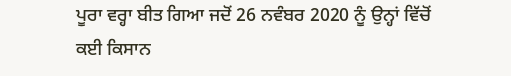ਪੂਰਾ ਵਰ੍ਹਾ ਬੀਤ ਗਿਆ ਜਦੋਂ 26 ਨਵੰਬਰ 2020 ਨੂੰ ਉਨ੍ਹਾਂ ਵਿੱਚੋਂ ਕਈ ਕਿਸਾਨ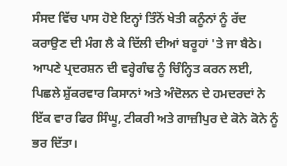ਸੰਸਦ ਵਿੱਚ ਪਾਸ ਹੋਏ ਇਨ੍ਹਾਂ ਤਿੰਨੋਂ ਖੇਤੀ ਕਨੂੰਨਾਂ ਨੂੰ ਰੱਦ ਕਰਾਉਣ ਦੀ ਮੰਗ ਲੈ ਕੇ ਦਿੱਲੀ ਦੀਆਂ ਬਰੂਹਾਂ 'ਤੇ ਜਾ ਬੈਠੇ। ਆਪਣੇ ਪ੍ਰਦਰਸ਼ਨ ਦੀ ਵਰ੍ਹੇਗੰਢ ਨੂੰ ਚਿੰਨ੍ਹਿਤ ਕਰਨ ਲਈ, ਪਿਛਲੇ ਸ਼ੁੱਕਰਵਾਰ ਕਿਸਾਨਾਂ ਅਤੇ ਅੰਦੋਲਨ ਦੇ ਹਮਦਰਦਾਂ ਨੇ ਇੱਕ ਵਾਰ ਫਿਰ ਸਿੰਘੂ, ਟੀਕਰੀ ਅਤੇ ਗਾਜ਼ੀਪੁਰ ਦੇ ਕੋਨੇ ਕੋਨੇ ਨੂੰ ਭਰ ਦਿੱਤਾ।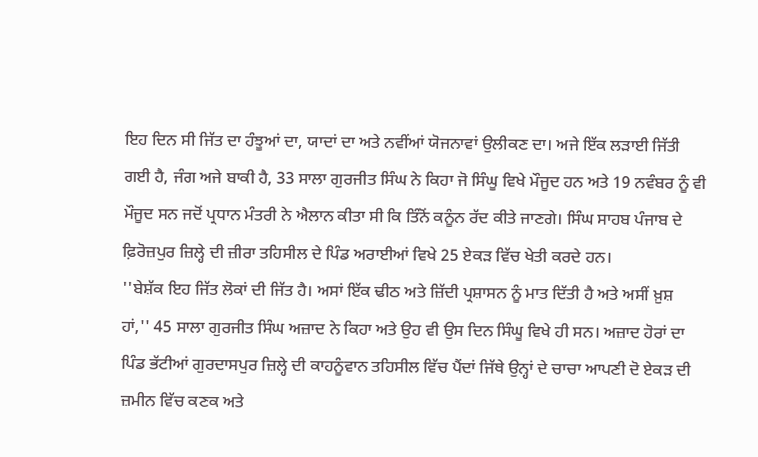ਇਹ ਦਿਨ ਸੀ ਜਿੱਤ ਦਾ ਹੰਝੂਆਂ ਦਾ, ਯਾਦਾਂ ਦਾ ਅਤੇ ਨਵੀਂਆਂ ਯੋਜਨਾਵਾਂ ਉਲੀਕਣ ਦਾ। ਅਜੇ ਇੱਕ ਲੜਾਈ ਜਿੱਤੀ ਗਈ ਹੈ, ਜੰਗ ਅਜੇ ਬਾਕੀ ਹੈ, 33 ਸਾਲਾ ਗੁਰਜੀਤ ਸਿੰਘ ਨੇ ਕਿਹਾ ਜੋ ਸਿੰਘੂ ਵਿਖੇ ਮੌਜੂਦ ਹਨ ਅਤੇ 19 ਨਵੰਬਰ ਨੂੰ ਵੀ ਮੌਜੂਦ ਸਨ ਜਦੋਂ ਪ੍ਰਧਾਨ ਮੰਤਰੀ ਨੇ ਐਲਾਨ ਕੀਤਾ ਸੀ ਕਿ ਤਿੰਨੋਂ ਕਨੂੰਨ ਰੱਦ ਕੀਤੇ ਜਾਣਗੇ। ਸਿੰਘ ਸਾਹਬ ਪੰਜਾਬ ਦੇ ਫ਼ਿਰੋਜ਼ਪੁਰ ਜ਼ਿਲ੍ਹੇ ਦੀ ਜ਼ੀਰਾ ਤਹਿਸੀਲ ਦੇ ਪਿੰਡ ਅਰਾਈਆਂ ਵਿਖੇ 25 ਏਕੜ ਵਿੱਚ ਖੇਤੀ ਕਰਦੇ ਹਨ।
''ਬੇਸ਼ੱਕ ਇਹ ਜਿੱਤ ਲੋਕਾਂ ਦੀ ਜਿੱਤ ਹੈ। ਅਸਾਂ ਇੱਕ ਢੀਠ ਅਤੇ ਜ਼ਿੱਦੀ ਪ੍ਰਸ਼ਾਸਨ ਨੂੰ ਮਾਤ ਦਿੱਤੀ ਹੈ ਅਤੇ ਅਸੀਂ ਖ਼ੁਸ਼ ਹਾਂ,'' 45 ਸਾਲਾ ਗੁਰਜੀਤ ਸਿੰਘ ਅਜ਼ਾਦ ਨੇ ਕਿਹਾ ਅਤੇ ਉਹ ਵੀ ਉਸ ਦਿਨ ਸਿੰਘੂ ਵਿਖੇ ਹੀ ਸਨ। ਅਜ਼ਾਦ ਹੋਰਾਂ ਦਾ ਪਿੰਡ ਭੱਟੀਆਂ ਗੁਰਦਾਸਪੁਰ ਜ਼ਿਲ੍ਹੇ ਦੀ ਕਾਹਨੂੰਵਾਨ ਤਹਿਸੀਲ ਵਿੱਚ ਪੈਂਦਾਂ ਜਿੱਥੇ ਉਨ੍ਹਾਂ ਦੇ ਚਾਚਾ ਆਪਣੀ ਦੋ ਏਕੜ ਦੀ ਜ਼ਮੀਨ ਵਿੱਚ ਕਣਕ ਅਤੇ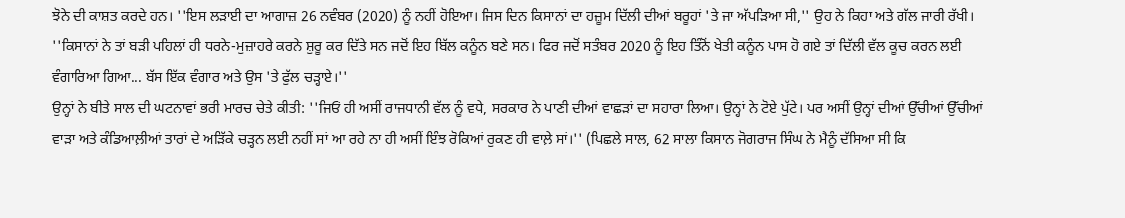ਝੋਨੇ ਦੀ ਕਾਸ਼ਤ ਕਰਦੇ ਹਨ। ''ਇਸ ਲੜਾਈ ਦਾ ਆਗਾਜ਼ 26 ਨਵੰਬਰ (2020) ਨੂੰ ਨਹੀਂ ਹੋਇਆ। ਜਿਸ ਦਿਨ ਕਿਸਾਨਾਂ ਦਾ ਹਜ਼ੂਮ ਦਿੱਲੀ ਦੀਆਂ ਬਰੂਹਾਂ 'ਤੇ ਜਾ ਅੱਪੜਿਆ ਸੀ,'' ਉਹ ਨੇ ਕਿਹਾ ਅਤੇ ਗੱਲ ਜਾਰੀ ਰੱਖੀ। ''ਕਿਸਾਨਾਂ ਨੇ ਤਾਂ ਬੜੀ ਪਹਿਲਾਂ ਹੀ ਧਰਨੇ-ਮੁਜ਼ਾਹਰੇ ਕਰਨੇ ਸ਼ੁਰੂ ਕਰ ਦਿੱਤੇ ਸਨ ਜਦੋਂ ਇਹ ਬਿੱਲ ਕਨੂੰਨ ਬਣੇ ਸਨ। ਫਿਰ ਜਦੋਂ ਸਤੰਬਰ 2020 ਨੂੰ ਇਹ ਤਿੰਨੋਂ ਖੇਤੀ ਕਨੂੰਨ ਪਾਸ ਹੋ ਗਏ ਤਾਂ ਦਿੱਲੀ ਵੱਲ ਕੂਚ ਕਰਨ ਲਈ ਵੰਗਾਰਿਆ ਗਿਆ... ਬੱਸ ਇੱਕ ਵੰਗਾਰ ਅਤੇ ਉਸ 'ਤੇ ਫੁੱਲ ਚੜ੍ਹਾਏ।''
ਉਨ੍ਹਾਂ ਨੇ ਬੀਤੇ ਸਾਲ ਦੀ ਘਟਨਾਵਾਂ ਭਰੀ ਮਾਰਚ ਚੇਤੇ ਕੀਤੀ: ''ਜਿਓਂ ਹੀ ਅਸੀਂ ਰਾਜਧਾਨੀ ਵੱਲ ਨੂੰ ਵਧੇ, ਸਰਕਾਰ ਨੇ ਪਾਣੀ ਦੀਆਂ ਵਾਛੜਾਂ ਦਾ ਸਹਾਰਾ ਲਿਆ। ਉਨ੍ਹਾਂ ਨੇ ਟੋਏ ਪੁੱਟੇ। ਪਰ ਅਸੀਂ ਉਨ੍ਹਾਂ ਦੀਆਂ ਉੱਚੀਆਂ ਉੱਚੀਆਂ ਵਾੜਾ ਅਤੇ ਕੰਡਿਆਲ਼ੀਆਂ ਤਾਰਾਂ ਦੇ ਅੜਿੱਕੇ ਚੜ੍ਹਨ ਲਈ ਨਹੀਂ ਸਾਂ ਆ ਰਹੇ ਨਾ ਹੀ ਅਸੀਂ ਇੰਝ ਰੋਕਿਆਂ ਰੁਕਣ ਹੀ ਵਾਲ਼ੇ ਸਾਂ।'' (ਪਿਛਲੇ ਸਾਲ, 62 ਸਾਲਾ ਕਿਸਾਨ ਜੋਗਰਾਜ ਸਿੰਘ ਨੇ ਮੈਨੂੰ ਦੱਸਿਆ ਸੀ ਕਿ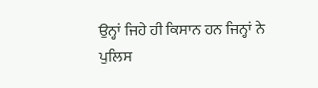ਉਨ੍ਹਾਂ ਜਿਹੇ ਹੀ ਕਿਸਾਨ ਹਨ ਜਿਨ੍ਹਾਂ ਨੇ ਪੁਲਿਸ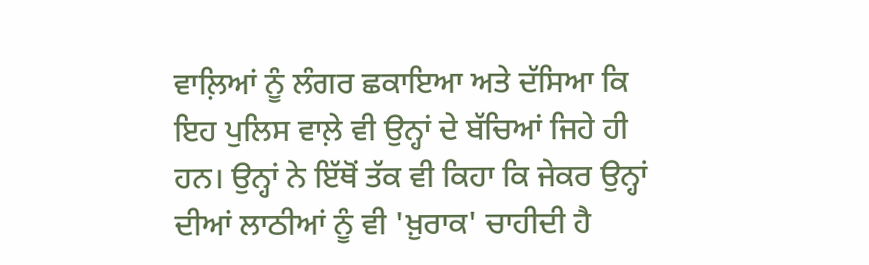ਵਾਲ਼ਿਆਂ ਨੂੰ ਲੰਗਰ ਛਕਾਇਆ ਅਤੇ ਦੱਸਿਆ ਕਿ ਇਹ ਪੁਲਿਸ ਵਾਲ਼ੇ ਵੀ ਉਨ੍ਹਾਂ ਦੇ ਬੱਚਿਆਂ ਜਿਹੇ ਹੀ ਹਨ। ਉਨ੍ਹਾਂ ਨੇ ਇੱਥੋਂ ਤੱਕ ਵੀ ਕਿਹਾ ਕਿ ਜੇਕਰ ਉਨ੍ਹਾਂ ਦੀਆਂ ਲਾਠੀਆਂ ਨੂੰ ਵੀ 'ਖ਼ੁਰਾਕ' ਚਾਹੀਦੀ ਹੈ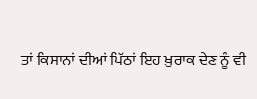ਤਾਂ ਕਿਸਾਨਾਂ ਦੀਆਂ ਪਿੱਠਾਂ ਇਹ ਖ਼ੁਰਾਕ ਦੇਣ ਨੂੰ ਵੀ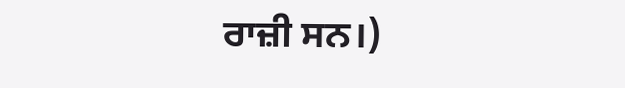ਰਾਜ਼ੀ ਸਨ।)